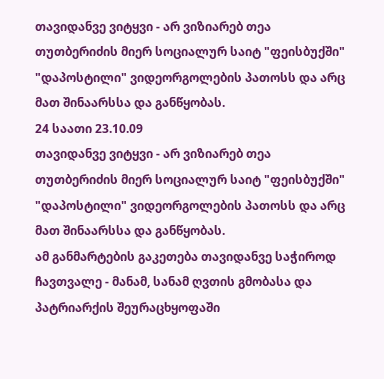თავიდანვე ვიტყვი - არ ვიზიარებ თეა თუთბერიძის მიერ სოციალურ საიტ "ფეისბუქში" "დაპოსტილი" ვიდეორგოლების პათოსს და არც მათ შინაარსსა და განწყობას.
24 საათი 23.10.09
თავიდანვე ვიტყვი - არ ვიზიარებ თეა თუთბერიძის მიერ სოციალურ საიტ "ფეისბუქში" "დაპოსტილი" ვიდეორგოლების პათოსს და არც მათ შინაარსსა და განწყობას.
ამ განმარტების გაკეთება თავიდანვე საჭიროდ ჩავთვალე - მანამ, სანამ ღვთის გმობასა და პატრიარქის შეურაცხყოფაში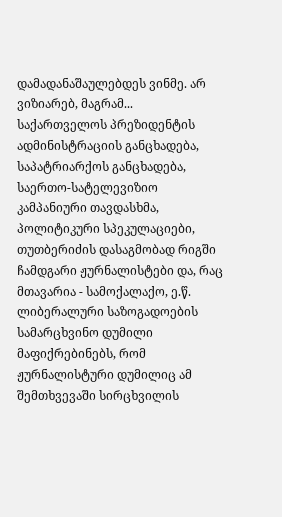დამადანაშაულებდეს ვინმე. არ ვიზიარებ, მაგრამ... საქართველოს პრეზიდენტის ადმინისტრაციის განცხადება, საპატრიარქოს განცხადება, საერთო-სატელევიზიო კამპანიური თავდასხმა, პოლიტიკური სპეკულაციები, თუთბერიძის დასაგმობად რიგში ჩამდგარი ჟურნალისტები და, რაც მთავარია - სამოქალაქო, ე.წ. ლიბერალური საზოგადოების სამარცხვინო დუმილი მაფიქრებინებს, რომ ჟურნალისტური დუმილიც ამ შემთხვევაში სირცხვილის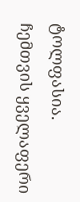ტოლფასია.
ჩემთვის ყველაფერი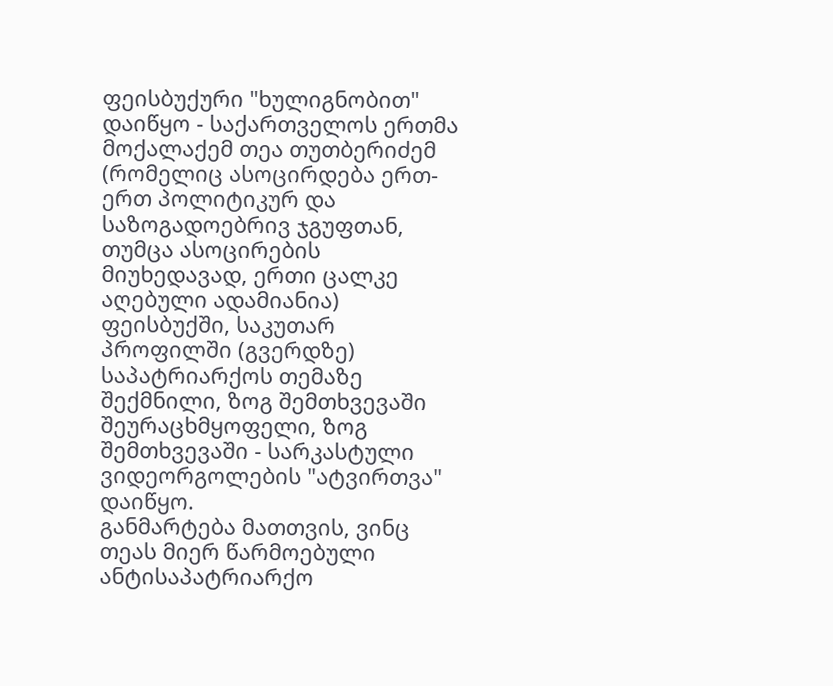ფეისბუქური "ხულიგნობით" დაიწყო - საქართველოს ერთმა მოქალაქემ თეა თუთბერიძემ (რომელიც ასოცირდება ერთ-ერთ პოლიტიკურ და საზოგადოებრივ ჯგუფთან, თუმცა ასოცირების მიუხედავად, ერთი ცალკე აღებული ადამიანია) ფეისბუქში, საკუთარ პროფილში (გვერდზე) საპატრიარქოს თემაზე შექმნილი, ზოგ შემთხვევაში შეურაცხმყოფელი, ზოგ შემთხვევაში - სარკასტული ვიდეორგოლების "ატვირთვა" დაიწყო.
განმარტება მათთვის, ვინც თეას მიერ წარმოებული ანტისაპატრიარქო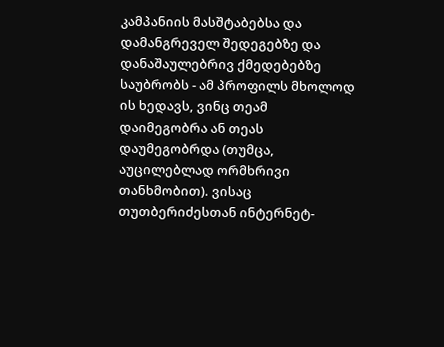კამპანიის მასშტაბებსა და დამანგრეველ შედეგებზე და დანაშაულებრივ ქმედებებზე საუბრობს - ამ პროფილს მხოლოდ ის ხედავს, ვინც თეამ დაიმეგობრა ან თეას დაუმეგობრდა (თუმცა, აუცილებლად ორმხრივი თანხმობით). ვისაც თუთბერიძესთან ინტერნეტ-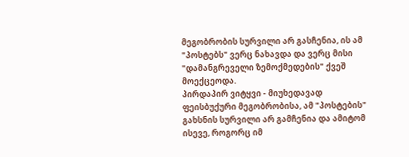მეგობრობის სურვილი არ გასჩენია, ის ამ "პოსტებს" ვერც ნახავდა და ვერც მისი "დამანგრეველი ზემოქმედების" ქვეშ მოექცეოდა.
პირდაპირ ვიტყვი - მიუხედავად ფეისბუქური მეგობრობისა, ამ "პოსტების" გახსნის სურვილი არ გამჩენია და ამიტომ ისევე, როგორც იმ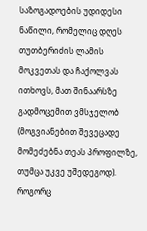საზოგადოების უდიდესი ნაწილი, რომელიც დღეს თუთბერიძის ლამის მოკვეთას და ჩაქოლვას ითხოვს, მათ შინაარსზე გადმოცემით ვმსჯელობ (მოგვიანებით შევეცადე მომეძებნა თეას პროფილზე, თუმცა უკვე უშედეგოდ).
როგორც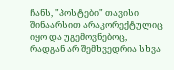ჩანს, "პოსტები" თავისი შინაარსით არაკორექტულიც იყო და უგემოვნებოც, რადგან არ შემხვედრია სხვა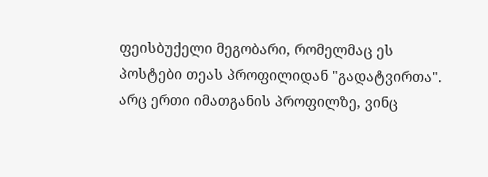ფეისბუქელი მეგობარი, რომელმაც ეს პოსტები თეას პროფილიდან "გადატვირთა". არც ერთი იმათგანის პროფილზე, ვინც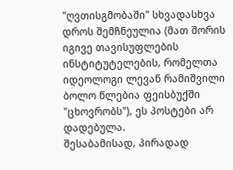"ღვთისგმობაში" სხვადასხვა დროს შემჩნეულია (მათ შორის იგივე თავისუფლების ინსტიტუტელების, რომელთა იდეოლოგი ლევან რამიშვილი ბოლო წლებია ფეისბუქში "ცხოვრობს"), ეს პოსტები არ დადებულა.
შესაბამისად, პირადად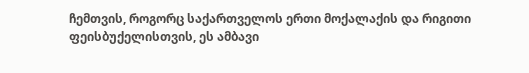ჩემთვის, როგორც საქართველოს ერთი მოქალაქის და რიგითი ფეისბუქელისთვის, ეს ამბავი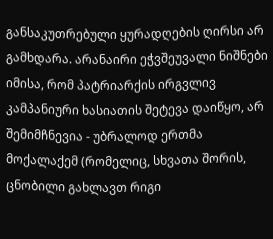განსაკუთრებული ყურადღების ღირსი არ გამხდარა. არანაირი ეჭვშეუვალი ნიშნები იმისა, რომ პატრიარქის ირგვლივ კამპანიური ხასიათის შეტევა დაიწყო, არ შემიმჩნევია - უბრალოდ ერთმა მოქალაქემ (რომელიც, სხვათა შორის, ცნობილი გახლავთ რიგი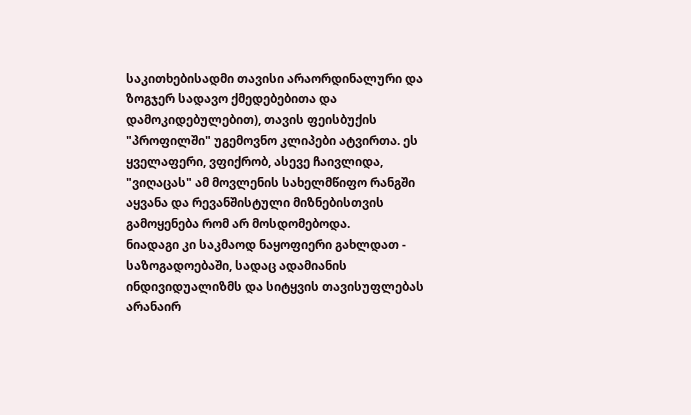საკითხებისადმი თავისი არაორდინალური და ზოგჯერ სადავო ქმედებებითა და დამოკიდებულებით), თავის ფეისბუქის "პროფილში" უგემოვნო კლიპები ატვირთა. ეს ყველაფერი, ვფიქრობ, ასევე ჩაივლიდა, "ვიღაცას" ამ მოვლენის სახელმწიფო რანგში აყვანა და რევანშისტული მიზნებისთვის გამოყენება რომ არ მოსდომებოდა.
ნიადაგი კი საკმაოდ ნაყოფიერი გახლდათ - საზოგადოებაში, სადაც ადამიანის ინდივიდუალიზმს და სიტყვის თავისუფლებას არანაირ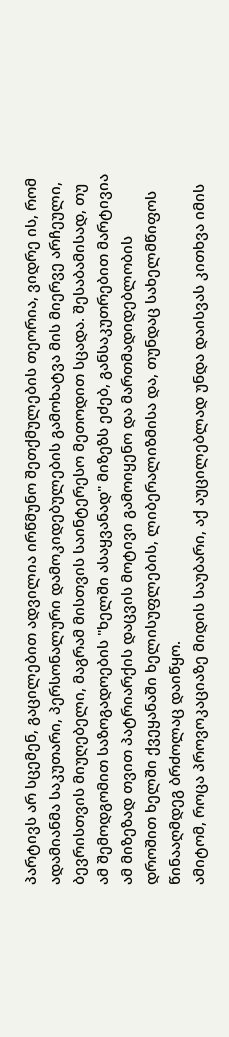პარტივს არ სცემენ, გაცილებით ადვილია ირწმუნო შეთქმულების თეორია, ვიდრე ის, რომ ადამიანმა საკუთარი, პერსონალური დამოკიდებულების გამოხატვა მის მიერვე არჩეული, ბევრისთვის მიუღებელი, მაგრამ მისთვის საინტერესო მეთოდით სცადა. შესაბამისად, თუ ამ შემოდგომით საზოგადოების "ხელში ასაყვანად" მიზეზს ეძებ, განსაკუთრებით მარტივია ამ მიზეზად თვით პატრიარქის დაცვის მოტივი გამოიყენო და მართმადიდებლობის დროშით ხელში ქვეყანაში ხელისუფლების, ლიბერალიზმისა და, თუნდაც სახელმწიფოს წინააღმდეგ ბრძოლაც დაიწყო.
ამიტომ, როცა პროვოკაციაზე მიდის საუბარი, აქ აუცილებლად უნდა დაისვას კითხვა იმის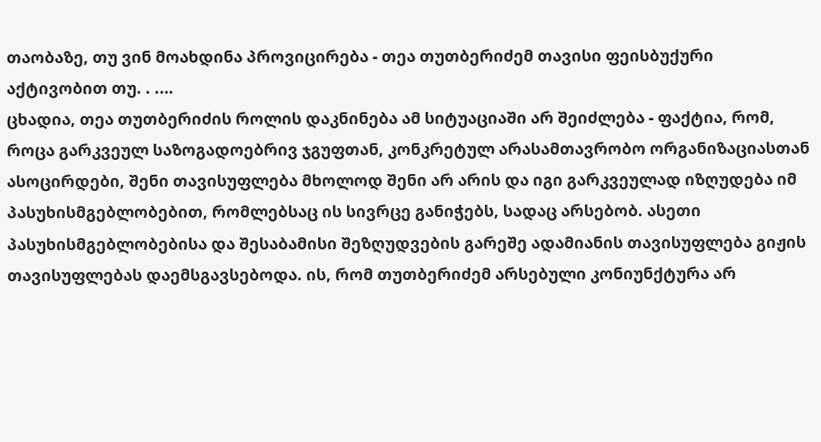თაობაზე, თუ ვინ მოახდინა პროვიცირება - თეა თუთბერიძემ თავისი ფეისბუქური აქტივობით თუ. . .…
ცხადია, თეა თუთბერიძის როლის დაკნინება ამ სიტუაციაში არ შეიძლება - ფაქტია, რომ, როცა გარკვეულ საზოგადოებრივ ჯგუფთან, კონკრეტულ არასამთავრობო ორგანიზაციასთან ასოცირდები, შენი თავისუფლება მხოლოდ შენი არ არის და იგი გარკვეულად იზღუდება იმ პასუხისმგებლობებით, რომლებსაც ის სივრცე განიჭებს, სადაც არსებობ. ასეთი პასუხისმგებლობებისა და შესაბამისი შეზღუდვების გარეშე ადამიანის თავისუფლება გიჟის თავისუფლებას დაემსგავსებოდა. ის, რომ თუთბერიძემ არსებული კონიუნქტურა არ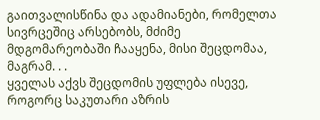გაითვალისწინა და ადამიანები, რომელთა სივრცეშიც არსებობს, მძიმე მდგომარეობაში ჩააყენა, მისი შეცდომაა, მაგრამ. . .
ყველას აქვს შეცდომის უფლება ისევე, როგორც საკუთარი აზრის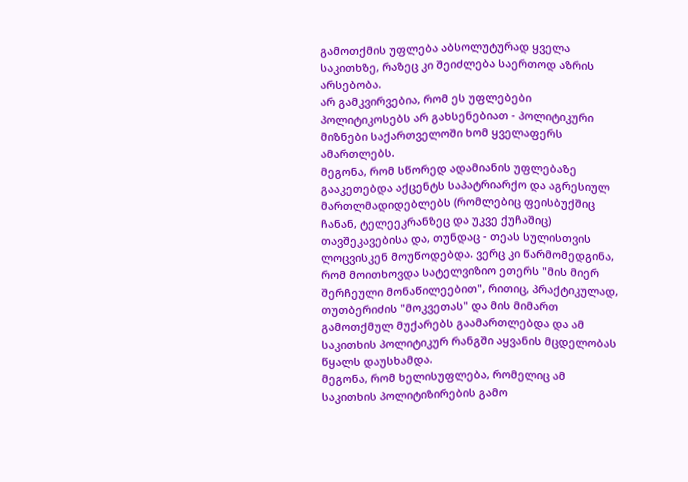გამოთქმის უფლება აბსოლუტურად ყველა საკითხზე, რაზეც კი შეიძლება საერთოდ აზრის არსებობა.
არ გამკვირვებია, რომ ეს უფლებები პოლიტიკოსებს არ გახსენებიათ - პოლიტიკური მიზნები საქართველოში ხომ ყველაფერს ამართლებს.
მეგონა, რომ სწორედ ადამიანის უფლებაზე გააკეთებდა აქცენტს საპატრიარქო და აგრესიულ მართლმადიდებლებს (რომლებიც ფეისბუქშიც ჩანან, ტელეეკრანზეც და უკვე ქუჩაშიც) თავშეკავებისა და, თუნდაც - თეას სულისთვის ლოცვისკენ მოუწოდებდა. ვერც კი წარმომედგინა, რომ მოითხოვდა სატელვიზიო ეთერს "მის მიერ შერჩეული მონაწილეებით", რითიც, პრაქტიკულად, თუთბერიძის "მოკვეთას" და მის მიმართ გამოთქმულ მუქარებს გაამართლებდა და ამ საკითხის პოლიტიკურ რანგში აყვანის მცდელობას წყალს დაუსხამდა.
მეგონა, რომ ხელისუფლება, რომელიც ამ საკითხის პოლიტიზირების გამო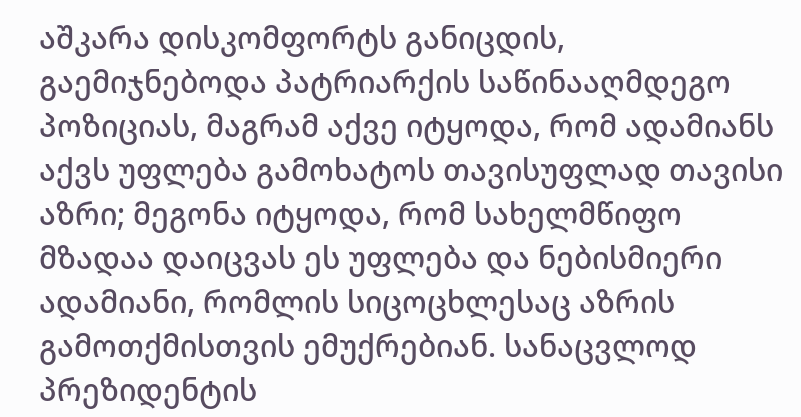აშკარა დისკომფორტს განიცდის, გაემიჯნებოდა პატრიარქის საწინააღმდეგო პოზიციას, მაგრამ აქვე იტყოდა, რომ ადამიანს აქვს უფლება გამოხატოს თავისუფლად თავისი აზრი; მეგონა იტყოდა, რომ სახელმწიფო მზადაა დაიცვას ეს უფლება და ნებისმიერი ადამიანი, რომლის სიცოცხლესაც აზრის გამოთქმისთვის ემუქრებიან. სანაცვლოდ პრეზიდენტის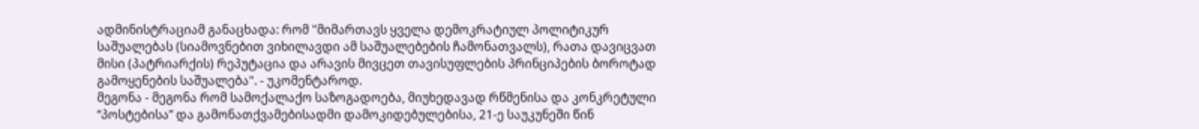ადმინისტრაციამ განაცხადა: რომ "მიმართავს ყველა დემოკრატიულ პოლიტიკურ საშუალებას (სიამოვნებით ვიხილავდი ამ საშუალებების ჩამონათვალს), რათა დავიცვათ მისი (პატრიარქის) რეპუტაცია და არავის მივცეთ თავისუფლების პრინციპების ბოროტად გამოყენების საშუალება". - უკომენტაროდ.
მეგონა - მეგონა რომ სამოქალაქო საზოგადოება, მიუხედავად რწმენისა და კონკრეტული “პოსტებისა” და გამონათქვამებისადმი დამოკიდებულებისა, 21-ე საუკუნეში წინ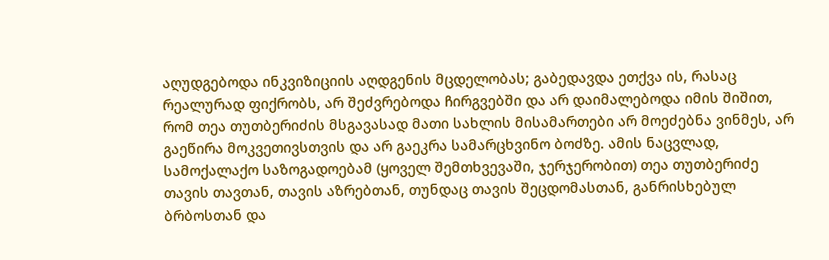აღუდგებოდა ინკვიზიციის აღდგენის მცდელობას; გაბედავდა ეთქვა ის, რასაც რეალურად ფიქრობს, არ შეძვრებოდა ჩირგვებში და არ დაიმალებოდა იმის შიშით, რომ თეა თუთბერიძის მსგავასად მათი სახლის მისამართები არ მოეძებნა ვინმეს, არ გაეწირა მოკვეთივსთვის და არ გაეკრა სამარცხვინო ბოძზე. ამის ნაცვლად, სამოქალაქო საზოგადოებამ (ყოველ შემთხვევაში, ჯერჯერობით) თეა თუთბერიძე თავის თავთან, თავის აზრებთან, თუნდაც თავის შეცდომასთან, განრისხებულ ბრბოსთან და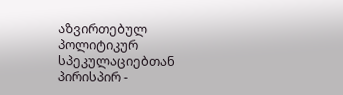აზვირთებულ პოლიტიკურ სპეკულაციებთან პირისპირ -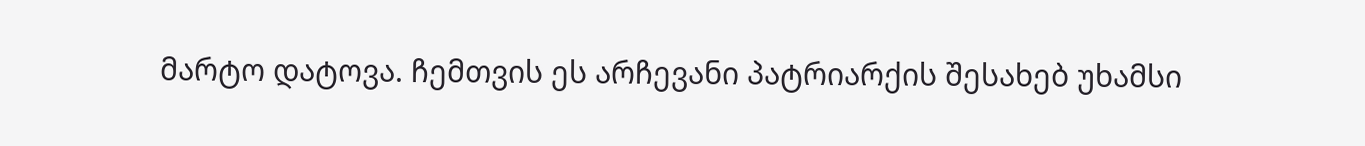მარტო დატოვა. ჩემთვის ეს არჩევანი პატრიარქის შესახებ უხამსი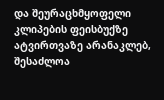და შეურაცხმყოფელი კლიპების ფეისბუქზე ატვირთვაზე არანაკლებ, შესაძლოა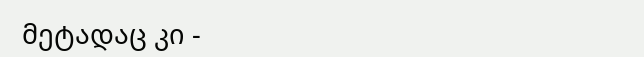მეტადაც კი -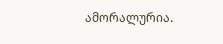ამორალურია.